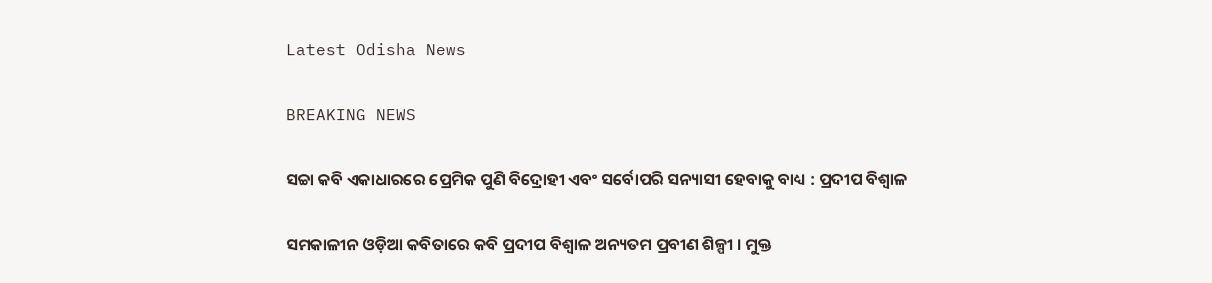Latest Odisha News

BREAKING NEWS

ସଚ୍ଚା କବି ଏକାଧାରରେ ପ୍ରେମିକ ପୁଣି ବିଦ୍ରୋହୀ ଏବଂ ସର୍ବୋପରି ସନ୍ୟାସୀ ହେବାକୁ ବାଧ୍ୟ : ପ୍ରଦୀପ ବିଶ୍ୱାଳ

ସମକାଳୀନ ଓଡ଼ିଆ କବିତାରେ କବି ପ୍ରଦୀପ ବିଶ୍ୱାଳ ଅନ୍ୟତମ ପ୍ରବୀଣ ଶିଳ୍ପୀ । ମୁକ୍ତ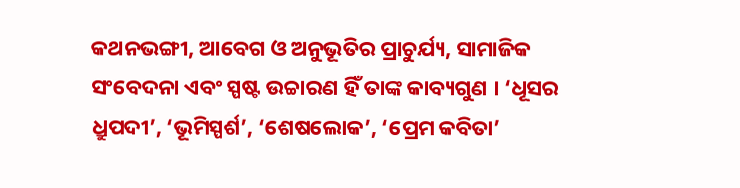କଥନଭଙ୍ଗୀ, ଆବେଗ ଓ ଅନୁଭୂତିର ପ୍ରାଚୁର୍ଯ୍ୟ, ସାମାଜିକ ସଂବେଦନା ଏବଂ ସ୍ପଷ୍ଟ ଉଚ୍ଚାରଣ ହିଁ ତାଙ୍କ କାବ୍ୟଗୁଣ । ‘ଧୂସର ଧ୍ରୁପଦୀ’, ‘ଭୂମିସ୍ପର୍ଶ’, ‘ଶେଷଲୋକ’, ‘ପ୍ରେମ କବିତା’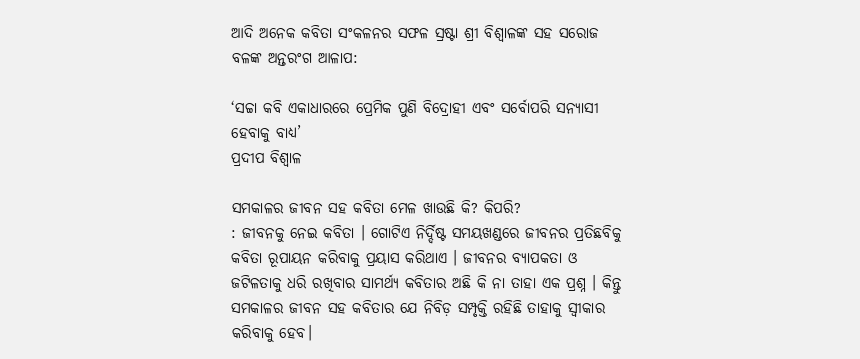ଆଦି ଅନେକ କବିତା ସଂକଳନର ସଫଳ ସ୍ରଷ୍ଟା ଶ୍ରୀ ବିଶ୍ୱାଳଙ୍କ ସହ ସରୋଜ ବଳଙ୍କ ଅନ୍ତରଂଗ ଆଳାପ:

‘ସଚ୍ଚା କବି ଏକାଧାରରେ ପ୍ରେମିକ ପୁଣି ବିଦ୍ରୋହୀ ଏବଂ ସର୍ବୋପରି ସନ୍ୟାସୀ ହେବାକୁ ବାଧ୍ୟ’
ପ୍ରଦୀପ ବିଶ୍ୱାଳ

ସମକାଳର ଜୀବନ ସହ କବିତା ମେଳ ଖାଉଛି କି? କିପରି?
: ଜୀବନକୁ ନେଇ କବିତା । ଗୋଟିଏ ନିର୍ଦ୍ଦିଷ୍ଟ ସମୟଖଣ୍ଡରେ ଜୀବନର ପ୍ରତିଛବିକୁ କବିତା ରୂପାୟନ କରିବାକୁ ପ୍ରୟାସ କରିଥାଏ । ଜୀବନର ବ୍ୟାପକତା ଓ ଜଟିଳତାକୁ ଧରି ରଖିବାର ସାମର୍ଥ୍ୟ କବିତାର ଅଛି କି ନା ତାହା ଏକ ପ୍ରଶ୍ନ । କିନ୍ତୁ ସମକାଳର ଜୀବନ ସହ କବିତାର ଯେ ନିବିଡ଼ ସମ୍ପୃକ୍ତି ରହିଛି ତାହାକୁ ସ୍ୱୀକାର କରିବାକୁ ହେବ।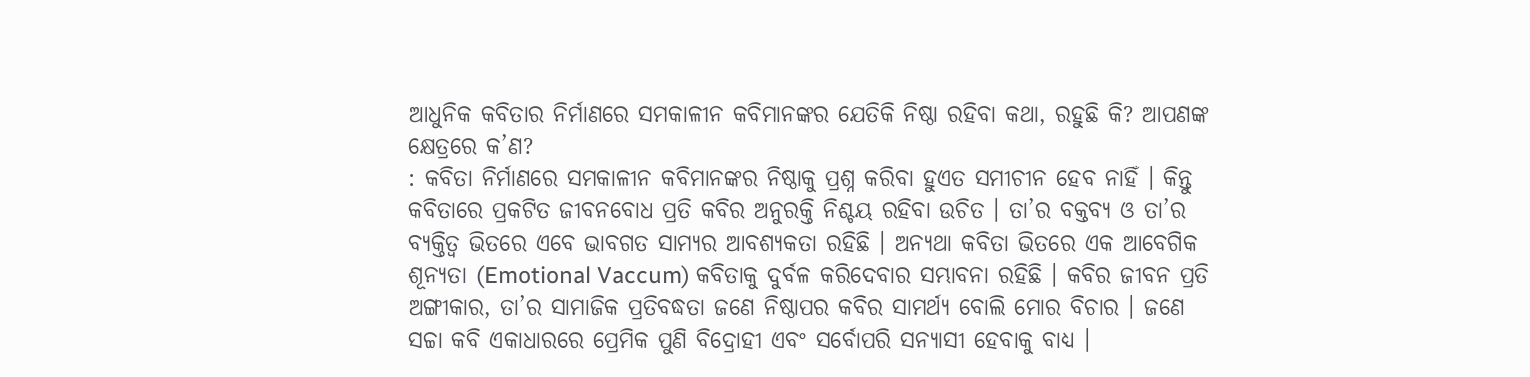ଆଧୁନିକ କବିତାର ନିର୍ମାଣରେ ସମକାଳୀନ କବିମାନଙ୍କର ଯେତିକି ନିଷ୍ଠା ରହିବା କଥା, ରହୁଛି କି? ଆପଣଙ୍କ କ୍ଷେତ୍ରରେ କ’ଣ?
: କବିତା ନିର୍ମାଣରେ ସମକାଳୀନ କବିମାନଙ୍କର ନିଷ୍ଠାକୁ ପ୍ରଶ୍ନ କରିବା ହୁଏତ ସମୀଚୀନ ହେବ ନାହିଁ । କିନ୍ତୁ କବିତାରେ ପ୍ରକଟିତ ଜୀବନବୋଧ ପ୍ରତି କବିର ଅନୁରକ୍ତି ନିଶ୍ଚୟ ରହିବା ଉଚିତ । ତା’ର ବକ୍ତବ୍ୟ ଓ ତା’ର ବ୍ୟକ୍ତିତ୍ୱ ଭିତରେ ଏବେ ଭାବଗତ ସାମ୍ୟର ଆବଶ୍ୟକତା ରହିଛି । ଅନ୍ୟଥା କବିତା ଭିତରେ ଏକ ଆବେଗିକ ଶୂନ୍ୟତା (Emotional Vaccum) କବିତାକୁ ଦୁର୍ବଳ କରିଦେବାର ସମ୍ଭାବନା ରହିଛି । କବିର ଜୀବନ ପ୍ରତି ଅଙ୍ଗୀକାର, ତା’ର ସାମାଜିକ ପ୍ରତିବଦ୍ଧତା ଜଣେ ନିଷ୍ଠାପର କବିର ସାମର୍ଥ୍ୟ ବୋଲି ମୋର ବିଚାର । ଜଣେ ସଚ୍ଚା କବି ଏକାଧାରରେ ପ୍ରେମିକ ପୁଣି ବିଦ୍ରୋହୀ ଏବଂ ସର୍ବୋପରି ସନ୍ୟାସୀ ହେବାକୁ ବାଧ୍ୟ ।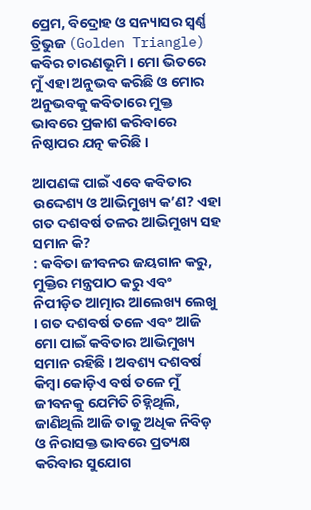ପ୍ରେମ, ବିଦ୍ରୋହ ଓ ସନ୍ୟାସର ସ୍ୱର୍ଣ୍ଣ ତ୍ରିଭୁଜ (Golden Triangle) କବିର ଚାରଣଭୂମି । ମୋ ଭିତରେ ମୁଁ ଏହା ଅନୁଭବ କରିଛି ଓ ମୋର ଅନୁଭବକୁ କବିତାରେ ମୁକ୍ତ ଭାବରେ ପ୍ରକାଶ କରିବାରେ ନିଷ୍ଠାପର ଯତ୍ନ କରିଛି ।

ଆପଣଙ୍କ ପାଇଁ ଏବେ କବିତାର ଉଦ୍ଦେଶ୍ୟ ଓ ଆଭିମୁଖ୍ୟ କ’ଣ? ଏହା ଗତ ଦଶବର୍ଷ ତଳର ଆଭିମୁଖ୍ୟ ସହ ସମାନ କି?
: କବିତା ଜୀବନର ଜୟଗାନ କରୁ, ମୁକ୍ତିର ମନ୍ତ୍ରପାଠ କରୁ ଏବଂ ନିପୀଡ଼ିତ ଆତ୍ମାର ଆଲେଖ୍ୟ ଲେଖୁ । ଗତ ଦଶବର୍ଷ ତଳେ ଏବଂ ଆଜି ମୋ ପାଇଁ କବିତାର ଆଭିମୁଖ୍ୟ ସମାନ ରହିଛି । ଅବଶ୍ୟ ଦଶବର୍ଷ କିମ୍ବା କୋଡ଼ିଏ ବର୍ଷ ତଳେ ମୁଁ ଜୀବନକୁ ଯେମିତି ଚିହ୍ନିଥିଲି, ଜାଣିଥିଲି ଆଜି ତାକୁ ଅଧିକ ନିବିଡ଼ ଓ ନିରାସକ୍ତ ଭାବରେ ପ୍ରତ୍ୟକ୍ଷ କରିବାର ସୁଯୋଗ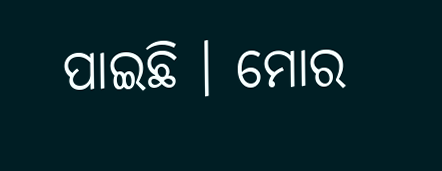ପାଇଛି । ମୋର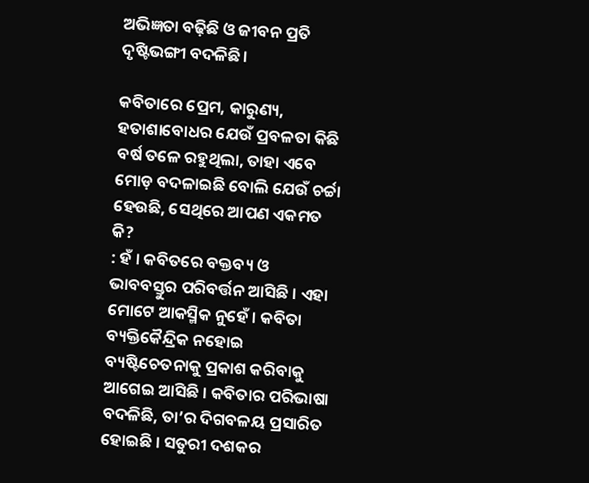ଅଭିଜ୍ଞତା ବଢ଼ିଛି ଓ ଜୀବନ ପ୍ରତି ଦୃଷ୍ଟିଭଙ୍ଗୀ ବଦଳିଛି।

କବିତାରେ ପ୍ରେମ, କାରୁଣ୍ୟ, ହତାଶାବୋଧର ଯେଉଁ ପ୍ରବଳତା କିଛି ବର୍ଷ ତଳେ ରହୁଥିଲା, ତାହା ଏବେ ମୋଡ଼ ବଦଳାଇଛି ବୋଲି ଯେଉଁ ଚର୍ଚ୍ଚା ହେଉଛି, ସେଥିରେ ଆପଣ ଏକମତ କି?
: ହଁ । କବିତରେ ବକ୍ତବ୍ୟ ଓ ଭାବବସ୍ତୁର ପରିବର୍ତ୍ତନ ଆସିଛି । ଏହା ମୋଟେ ଆକସ୍ମିକ ନୁହେଁ । କବିତା ବ୍ୟକ୍ତିକୈନ୍ଦ୍ରିକ ନହୋଇ ବ୍ୟଷ୍ଟିଚେତନାକୁ ପ୍ରକାଶ କରିବାକୁ ଆଗେଇ ଆସିଛି । କବିତାର ପରିଭାଷା ବଦଳିଛି, ତା’ର ଦିଗବଳୟ ପ୍ରସାରିତ ହୋଇଛି । ସତୁରୀ ଦଶକର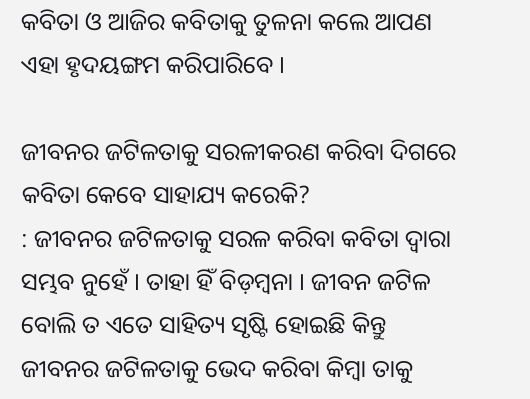କବିତା ଓ ଆଜିର କବିତାକୁ ତୁଳନା କଲେ ଆପଣ ଏହା ହୃଦୟଙ୍ଗମ କରିପାରିବେ ।

ଜୀବନର ଜଟିଳତାକୁ ସରଳୀକରଣ କରିବା ଦିଗରେ କବିତା କେବେ ସାହାଯ୍ୟ କରେକି?
: ଜୀବନର ଜଟିଳତାକୁ ସରଳ କରିବା କବିତା ଦ୍ୱାରା ସମ୍ଭବ ନୁହେଁ । ତାହା ହିଁ ବିଡ଼ମ୍ବନା । ଜୀବନ ଜଟିଳ ବୋଲି ତ ଏତେ ସାହିତ୍ୟ ସୃଷ୍ଟି ହୋଇଛି କିନ୍ତୁ ଜୀବନର ଜଟିଳତାକୁ ଭେଦ କରିବା କିମ୍ବା ତାକୁ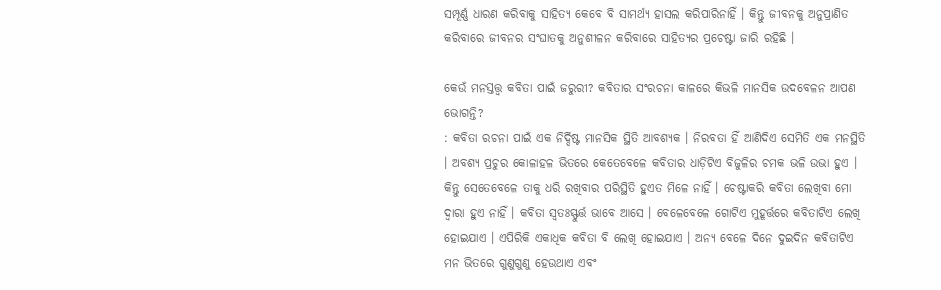ସମ୍ପୂର୍ଣ୍ଣ ଧାରଣ କରିବାକୁ ସାହିତ୍ୟ କେବେ ବି ସାମର୍ଥ୍ୟ ହାସଲ କରିପାରିନାହିଁ । କିନ୍ତୁ ଜୀବନକୁ ଅନୁପ୍ରାଣିତ କରିବାରେ ଜୀବନର ସଂଘାତକୁ ଅନୁଶୀଳନ କରିବାରେ ସାହିତ୍ୟର ପ୍ରଚେଷ୍ଟା ଜାରି ରହିଛି ।

କେଉଁ ମନସ୍ତତ୍ତ୍ୱ କବିତା ପାଇଁ ଜରୁରୀ? କବିତାର ସଂରଚନା କାଳରେ କିଭଳି ମାନସିକ ଉଦବେଳନ ଆପଣ ଭୋଗନ୍ତି?
: କବିତା ରଚନା ପାଇଁ ଏକ ନିର୍ଦ୍ଦିଷ୍ଟ ମାନସିକ ସ୍ଥିତି ଆବଶ୍ୟକ । ନିରବତା ହିଁ ଆଣିଦିଏ ସେମିତି ଏକ ମନସ୍ଥିତି । ଅବଶ୍ୟ ପ୍ରଚୁର କୋଳାହଳ ଭିତରେ କେତେବେଳେ କବିତାର ଧାଡ଼ିଟିଏ ବିଜୁଳିର ଚମକ ଭଳି ଉଭା ହୁଏ । କିନ୍ତୁ ସେତେବେଳେ ତାକୁ ଧରି ରଖିବାର ପରିସ୍ଥିତି ହୁଏତ ମିଳେ ନାହିଁ । ଚେଷ୍ଟାକରି କବିତା ଲେଖିବା ମୋ ଦ୍ୱାରା ହୁଏ ନାହିଁ । କବିତା ସ୍ୱତଃସ୍ଫୁର୍ତ୍ତ ଭାବେ ଆସେ । ବେଳେବେଳେ ଗୋଟିଏ ମୁହୂର୍ତ୍ତରେ କବିତାଟିଏ ଲେଖି ହୋଇଯାଏ । ଏପିରିକି ଏକାଧିକ କବିତା ବି ଲେଖି ହୋଇଯାଏ । ଅନ୍ୟ ବେଳେ ଦିନେ ଦୁଇଦିନ କବିତାଟିଏ ମନ ଭିତରେ ଗୁଣୁଗୁଣୁ ହେଉଥାଏ ଏବଂ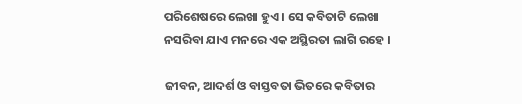ପରିଶେଷରେ ଲେଖା ହୁଏ । ସେ କବିତାଟି ଲେଖା ନସରିବା ଯାଏ ମନରେ ଏକ ଅସ୍ଥିରତା ଲାଗି ରହେ ।

ଜୀବନ, ଆଦର୍ଶ ଓ ବାସ୍ତବତା ଭିତରେ କବିତାର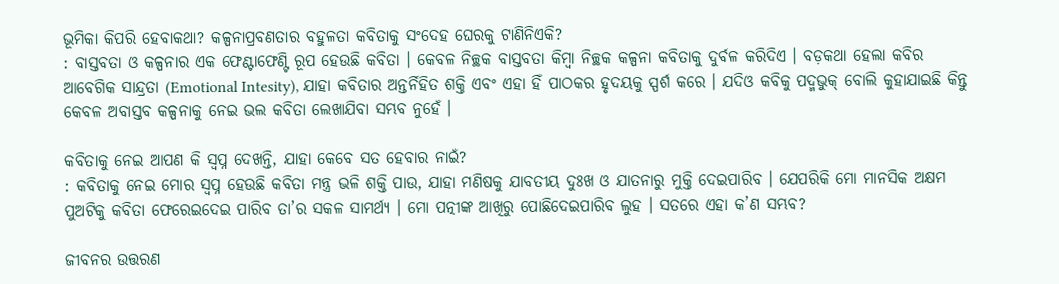ଭୂମିକା କିପରି ହେବାକଥା? କଳ୍ପନାପ୍ରବଣତାର ବହୁଳତା କବିତାକୁ ସଂଦେହ ଘେରକୁ ଟାଣିନିଏକି?
: ବାସ୍ତବତା ଓ କଳ୍ପନାର ଏକ ଫେଣ୍ଟାଫେଣ୍ଟି ରୂପ ହେଉଛି କବିତା । କେବଳ ନିଚ୍ଛକ ବାସ୍ତବତା କିମ୍ବା ନିଚ୍ଛକ କଳ୍ପନା କବିତାକୁ ଦୁର୍ବଳ କରିଦିଏ । ବଡ଼କଥା ହେଲା କବିର ଆବେଗିକ ସାନ୍ଦ୍ରତା (Emotional Intesity), ଯାହା କବିତାର ଅନ୍ତର୍ନିହିତ ଶକ୍ତି ଏବଂ ଏହା ହିଁ ପାଠକର ହୃଦୟକୁ ସ୍ପର୍ଶ କରେ । ଯଦିଓ କବିକୁ ପଦ୍ମଭୁକ୍ ବୋଲି କୁହାଯାଇଛି କିନ୍ତୁ କେବଳ ଅବାସ୍ତବ କଳ୍ପନାକୁ ନେଇ ଭଲ କବିତା ଲେଖାଯିବା ସମ୍ଭବ ନୁହେଁ ।

କବିତାକୁ ନେଇ ଆପଣ କି ସ୍ୱପ୍ନ ଦେଖନ୍ତି, ଯାହା କେବେ ସତ ହେବାର ନାଇଁ?
: କବିତାକୁ ନେଇ ମୋର ସ୍ୱପ୍ନ ହେଉଛି କବିତା ମନ୍ତ୍ର ଭଳି ଶକ୍ତି ପାଉ, ଯାହା ମଣିଷକୁ ଯାବତୀୟ ଦୁଃଖ ଓ ଯାତନାରୁ ମୁକ୍ତି ଦେଇପାରିବ । ଯେପରିକି ମୋ ମାନସିକ ଅକ୍ଷମ ପୁଅଟିକୁ କବିତା ଫେରେଇଦେଇ ପାରିବ ତା’ର ସକଳ ସାମର୍ଥ୍ୟ । ମୋ ପତ୍ନୀଙ୍କ ଆଖିରୁ ପୋଛିଦେଇପାରିବ ଲୁହ । ସତରେ ଏହା କ’ଣ ସମ୍ଭବ?

ଜୀବନର ଉତ୍ତରଣ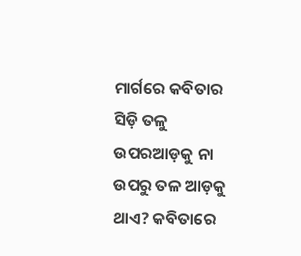ମାର୍ଗରେ କବିତାର ସିଡ଼ି ତଳୁ ଉପରଆଡ଼କୁ ନା ଉପରୁ ତଳ ଆଡ଼କୁ ଥାଏ? କବିତାରେ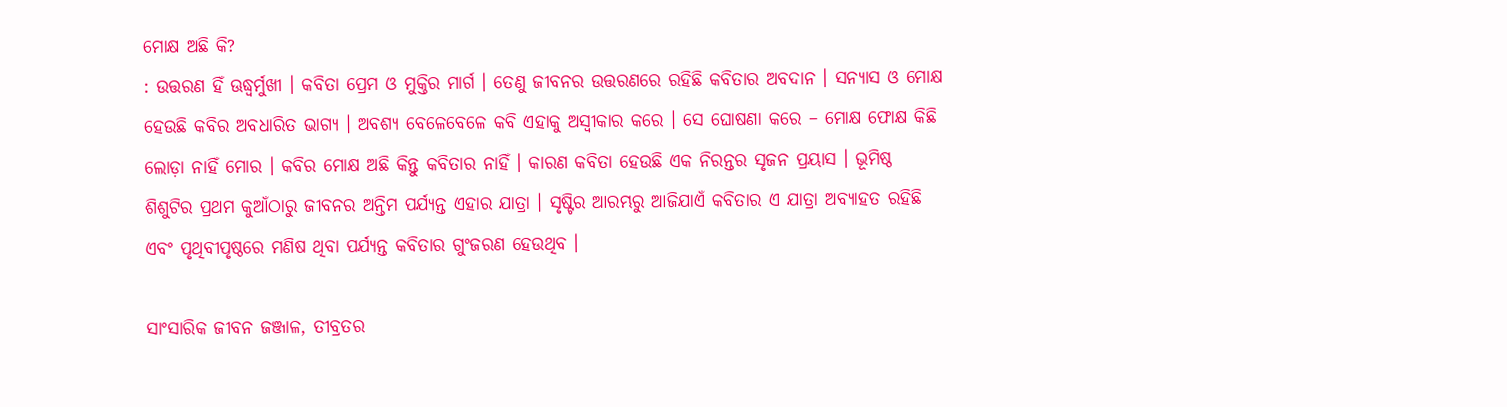ମୋକ୍ଷ ଅଛି କି?
: ଉତ୍ତରଣ ହିଁ ଊଦ୍ଧ୍ୱର୍ମୁଖୀ । କବିତା ପ୍ରେମ ଓ ମୁକ୍ତିର ମାର୍ଗ । ତେଣୁ ଜୀବନର ଉତ୍ତରଣରେ ରହିଛି କବିତାର ଅବଦାନ । ସନ୍ୟାସ ଓ ମୋକ୍ଷ ହେଉଛି କବିର ଅବଧାରିତ ଭାଗ୍ୟ । ଅବଶ୍ୟ ବେଳେବେଳେ କବି ଏହାକୁ ଅସ୍ୱୀକାର କରେ । ସେ ଘୋଷଣା କରେ – ମୋକ୍ଷ ଫୋକ୍ଷ କିଛି ଲୋଡ଼ା ନାହିଁ ମୋର । କବିର ମୋକ୍ଷ ଅଛି କିନ୍ତୁ କବିତାର ନାହିଁ । କାରଣ କବିତା ହେଉଛି ଏକ ନିରନ୍ତର ସୃଜନ ପ୍ରୟାସ । ଭୂମିଷ୍ଠ ଶିଶୁଟିର ପ୍ରଥମ କୁଆଁଠାରୁ ଜୀବନର ଅନ୍ତିମ ପର୍ଯ୍ୟନ୍ତ ଏହାର ଯାତ୍ରା । ସୃଷ୍ଟିର ଆରମ୍ଭରୁ ଆଜିଯାଏଁ କବିତାର ଏ ଯାତ୍ରା ଅବ୍ୟାହତ ରହିଛି ଏବଂ ପୃଥିବୀପୃଷ୍ଠରେ ମଣିଷ ଥିବା ପର୍ଯ୍ୟନ୍ତ କବିତାର ଗୁଂଜରଣ ହେଉଥିବ ।

ସାଂସାରିକ ଜୀବନ ଜଞ୍ଜାଳ, ତୀବ୍ରତର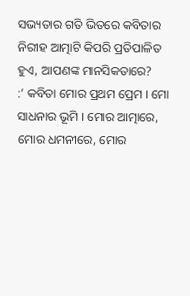ସଭ୍ୟତାର ଗତି ଭିତରେ କବିତାର ନିରୀହ ଆତ୍ମାଟି କିପରି ପ୍ରତିପାଳିତ ହୁଏ, ଆପଣଙ୍କ ମାନସିକତାରେ?
:’ କବିତା ମୋର ପ୍ରଥମ ପ୍ରେମ । ମୋ ସାଧନାର ଭୂମି । ମୋର ଆତ୍ମାରେ, ମୋର ଧମନୀରେ, ମୋର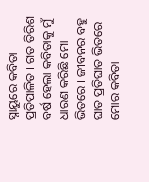ସ୍ନାୟୁରେ କବିତା ପ୍ରତିପାଳିତ । ଗତ ତିରିଶ ବର୍ଷ ହେଲା କବିତାକୁ ମୁଁ ଧାରଣ କରିଛି ମୋ ଭିତରେ । ଜୀବନର ବହୁ ଘାତ ପ୍ରତିଘାତ ଭିତରେ ମୋର କବିତା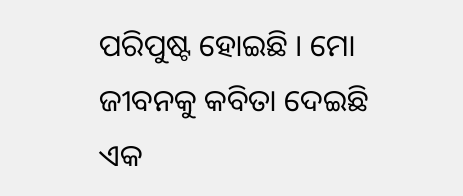ପରିପୁଷ୍ଟ ହୋଇଛି । ମୋ ଜୀବନକୁ କବିତା ଦେଇଛି ଏକ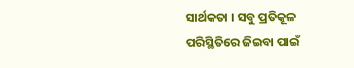ସାର୍ଥକତା । ସବୁ ପ୍ରତିକୂଳ ପରିସ୍ଥିତିରେ ଜିଇବା ପାଇଁ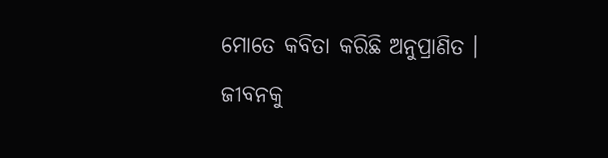ମୋତେ କବିତା କରିଛି ଅନୁପ୍ରାଣିତ । ଜୀବନକୁ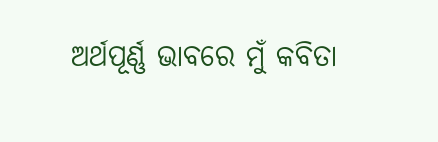ଅର୍ଥପୂର୍ଣ୍ଣ ଭାବରେ ମୁଁ କବିତା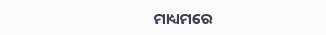ମାଧ୍ୟମରେ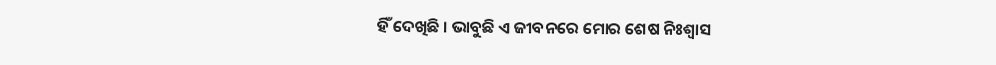ହିଁ ଦେଖିଛି । ଭାବୁଛି ଏ ଜୀବନରେ ମୋର ଶେଷ ନିଃଶ୍ୱାସ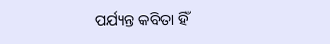ପର୍ଯ୍ୟନ୍ତ କବିତା ହିଁ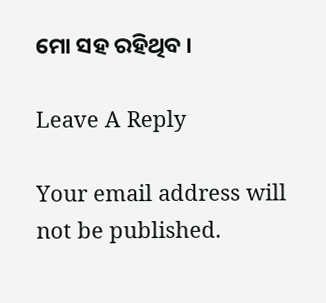ମୋ ସହ ରହିଥିବ ।

Leave A Reply

Your email address will not be published.